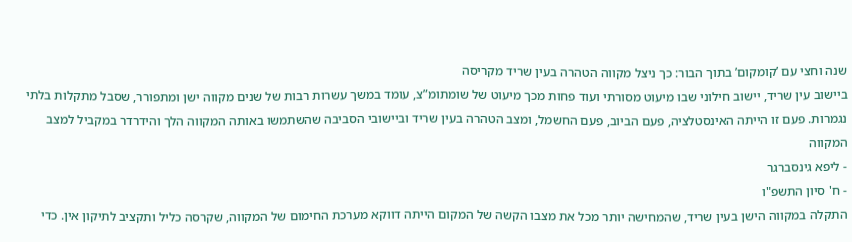שנה וחצי עם ’קומקום’ בתוך הבור: כך ניצל מקווה הטהרה בעין שריד מקריסה
ביישוב עין שריד, יישוב חילוני שבו מיעוט מסורתי ועוד פחות מכך מיעוט של שומתומ”צ, עומד במשך עשרות רבות של שנים מקווה ישן ומתפורר, שסבל מתקלות בלתי נגמרות. פעם זו הייתה האינסטלציה, פעם הביוב, פעם החשמל, ומצב הטהרה בעין שריד וביישובי הסביבה שהשתמשו באותה המקווה הלך והידרדר במקביל למצב המקווה
- ליפא גינסברגר
- ח' סיון התשפ"ו
התקלה במקווה הישן בעין שריד, שהמחישה יותר מכל את מצבו הקשה של המקום הייתה דווקא מערכת החימום של המקווה, שקרסה כליל ותקציב לתיקון אין. כדי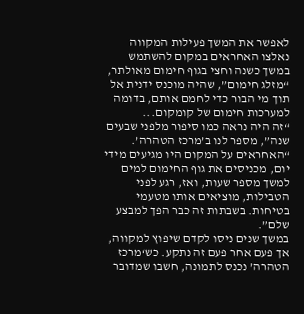לאפשר את המשך פעילות המקווה נאלצו האחראים במקום להשתמש במשך כשנה וחצי בגוף חימום מאולתר, “מזלג חימום”, שהיה מוכנס ידנית אל תוך מי הבור כדי לחמם אותם, בדומה למערכות חימום של קומקום...
“זה היה נראה כמו סיפור מלפני שבעים שנה”, מספר לנו ב’מרכז הטהרה’. “האחראים על המקום היו מגיעים מידי יום, מכניסים את גוף החימום למים למשך מספר שעות, ואז, רגע לפני הטבילות, מוציאים אותו מטעמי בטיחות. בשבתות זה כבר הפך למבצע שלם”.
במשך שנים ניסו לקדם שיפוץ למקווה, אך פעם אחר פעם זה נתקע. כש‘מרכז הטהרה’ נכנס לתמונה, חשבו שמדובר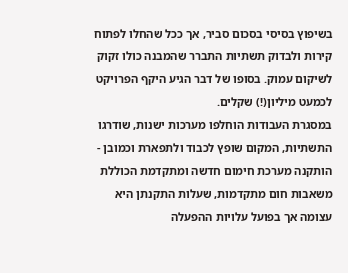בשיפוץ בסיסי בסכום סביר, אך ככל שהחלו לפתוח קירות ולבדוק תשתיות התברר שהמבנה כולו זקוק לשיקום עמוק. בסופו של דבר הגיע היקף הפרויקט לכמעט מיליון(!) שקלים.
במסגרת העבודות הוחלפו מערכות ישנות, שודרגו התשתיות, המקום שופץ לכבוד ולתפארת וכמובן - הותקנה מערכת חימום חדשה ומתקדמת הכוללת משאבות חום מתקדמות, שעלות התקנתן היא עצומה אך בפועל עלויות ההפעלה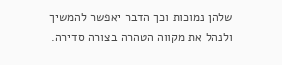שלהן נמוכות וכך הדבר יאפשר להמשיך ולנהל את מקווה הטהרה בצורה סדירה.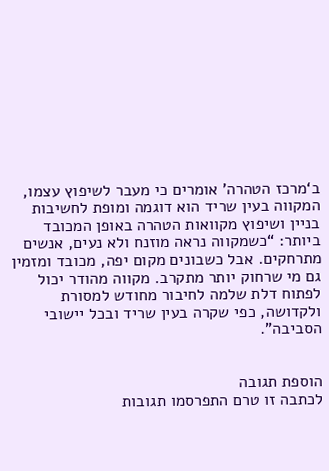ב‘מרכז הטהרה’ אומרים כי מעבר לשיפוץ עצמו, המקווה בעין שריד הוא דוגמה ומופת לחשיבות בניין ושיפוץ מקוואות הטהרה באופן המכובד ביותר: “כשמקווה נראה מוזנח ולא נעים, אנשים מתרחקים. אבל כשבונים מקום יפה, מכובד ומזמין גם מי שרחוק יותר מתקרב. מקווה מהודר יכול לפתוח דלת שלמה לחיבור מחודש למסורת ולקדושה, כפי שקרה בעין שריד ובכל יישובי הסביבה”.


הוספת תגובה
לכתבה זו טרם התפרסמו תגובות